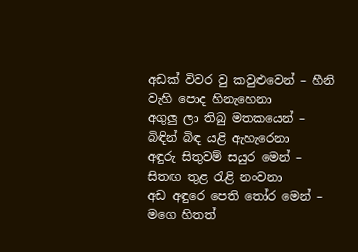අඩක් විවර වු කවුළුවෙන් – හීනි වැහි පොද හිනැහෙනා
අගුලු ලා තිබු මතකයෙන් – බිඳින් බිඳ යළි ඇහැරෙනා
අඳුරු සිතුවම් සයුර මෙන් – සිතඟ තුළ රැළි නංවනා
අඩ අඳුරෙ පෙති තෝර මෙන් – මගෙ හිතත්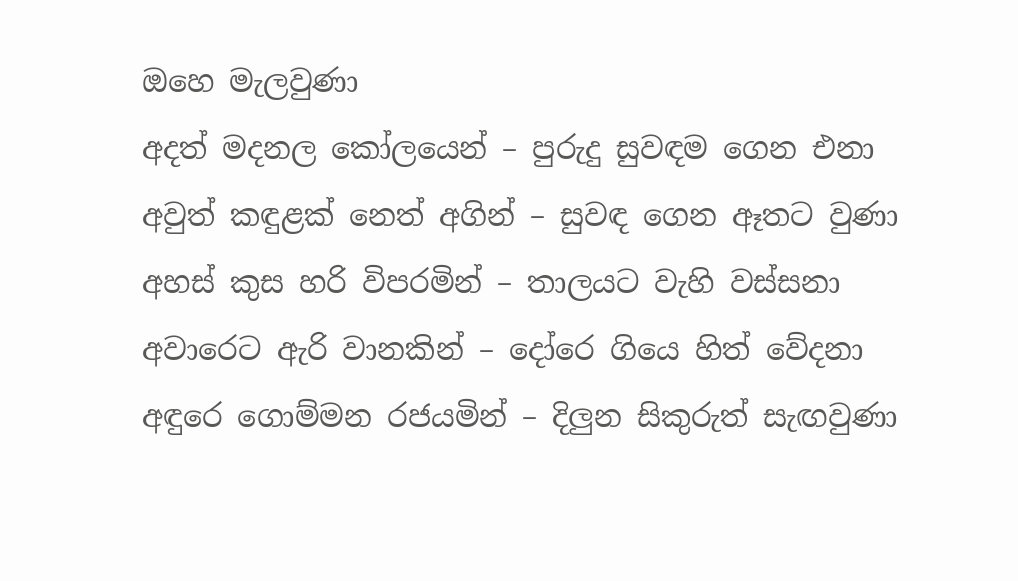ඔහෙ මැලවුණා
අදත් මදනල කෝලයෙන් – පුරුදු සුවඳම ගෙන එනා
අවුත් කඳුළක් නෙත් අගින් – සුවඳ ගෙන ඈතට වුණා
අහස් කුස හරි විපරමින් – තාලයට වැහි වස්සනා
අවාරෙට ඇරි වානකින් – දෝරෙ ගියෙ හිත් වේදනා
අඳුරෙ ගොම්මන රජයමින් – දිලුන සිකුරුත් සැඟවුණා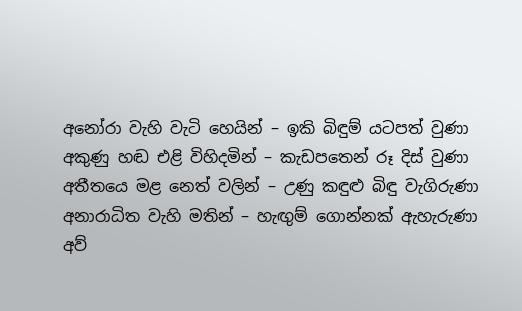අනෝරා වැහි වැටි හෙයින් – ඉකි බිඳුම් යටපත් වුණා
අකුණු හඬ එළි විහිදමින් – කැඩපතෙන් රූ දිස් වුණා
අතීතයෙ මළ නෙත් වලින් – උණු කඳුළු බිඳු වැගිරුණා
අනාරාධිත වැහි මතින් – හැඟුම් ගොන්නක් ඇහැරුණා
අව්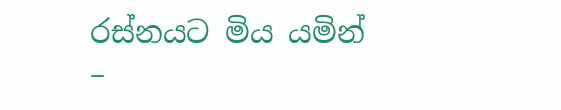රස්නයට මිය යමින් –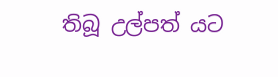තිබූ උල්පත් යට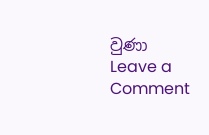වුණා
Leave a Comment